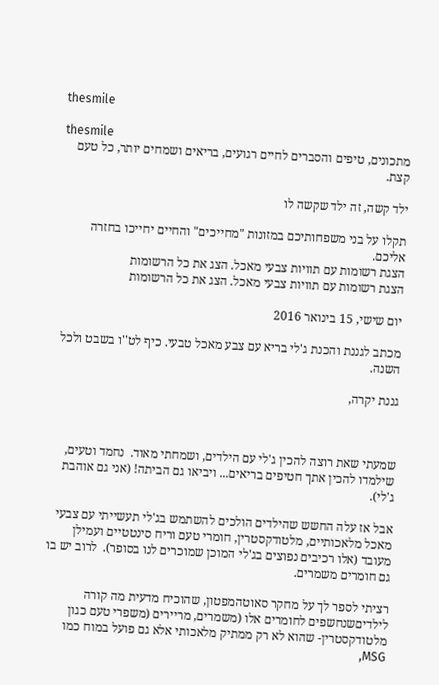thesmile

thesmile
מתכונים, טיפים והסברים לחיים רגועים, בריאים ושמחים יותר, כל טעם קצת.

ילד קשה, זה ילד שקשה לו

תקלו על בני משפחותיכם במזונות "מחייכים" והחיים יחייכו בחזרה אליכם.
הצגת רשומות עם תוויות צבעי מאכל. הצג את כל הרשומות
הצגת רשומות עם תוויות צבעי מאכל. הצג את כל הרשומות

יום שישי, 15 בינואר 2016

מכתב לגננת והכנת ג'לי בריא עם צבע מאכל טבעי. כיף לט''ו בשבט ולכל השנה.

גננת יקרה,



שמעתי שאת רוצה להכין ג'לי עם הילדים, ושמחתי מאוד.  נחמד וטעים, שילמדו להכין אתך חטיפים בריאים... ויביאו גם הביתה! (אני גם אוהבת ג'לי).

אבל אז עלה החשש שהילדים הולכים להשתמש בג'לי תעשייתי עם צבעי מאכל מלאכותיים, מלטודקסטרין, חומרי טעם וריח סינטטיים ועמילן מעובד (אלו רכיבים נפוצים בג'לי המוכן שמוכרים לנו בסופר).  לרוב יש בו גם חומרים משמרים.

רציתי לספר לך על מחקר סאוטהמפטון, שהוכיח מדעית מה קורה לילדיםשנחשפים לחומרים אלו (משמרים, מריירים (משפרי טעם כגון מלטודקסטרין- שהוא לא רק ממתיק מלאכותי אלא גם פועל במוח כמו MSG,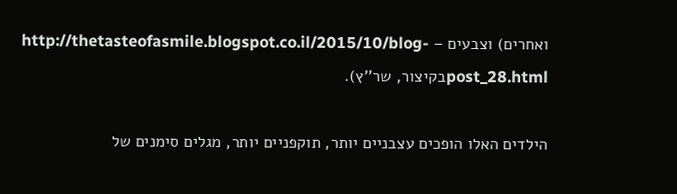ואחרים) וצבעים – http://thetasteofasmile.blogspot.co.il/2015/10/blog-post_28.htmlבקיצור, שר''ץ).

הילדים האלו הופכים עצבניים יותר, תוקפניים יותר, מגלים סימנים של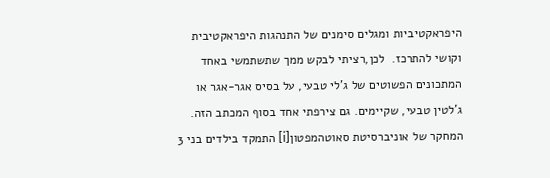היפראקטיביות ומגלים סימנים של התנהגות היפראקטיבית וקושי להתרכז.  לכן,רציתי לבקש ממך שתשתמשי באחד המתכונים הפשוטים של ג'לי טבעי, על בסיס אגר-אגר או ג'לטין טבעי, שקיימים. גם צירפתי אחד בסוף המכתב הזה.
המחקר של אוניברסיטת סאוטהמפטון[i] התמקד בילדים בני 3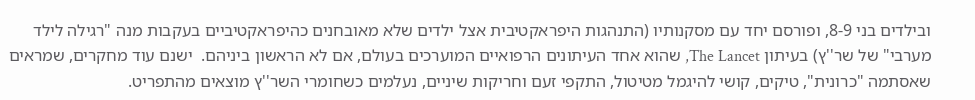ובילדים בני 8-9, ופורסם יחד עם מסקנותיו (התנהגות היפראקטיבית אצל ילדים שלא מאובחנים כהיפראקטיביים בעקבות מנה "רגילה לילד מערבי" של שר''ץ) בעיתון The Lancet, שהוא אחד העיתונים הרפואיים המוערכים בעולם, אם לא הראשון ביניהם.  ישנם עוד מחקרים, שמראים שאסתמה "כרונית", טיקים, קושי להיגמל מטיטול, התקפי זעם וחריקות שיניים, נעלמים כשחומרי השר''ץ מוצאים מהתפריט.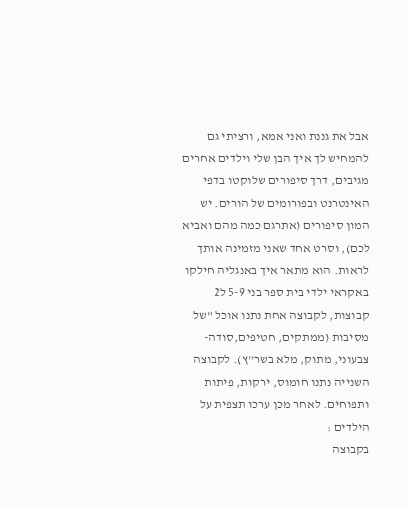אבל את גננת ואני אמא, ורציתי גם להמחיש לך איך הבן שלי וילדים אחרים מגיבים, דרך סיפורים שלוקטו בדפי האינטרנט ובפורומים של הורים. יש המון סיפורים (אתרגם כמה מהם ואביא לכם), וסרט אחד שאני מזמינה אותך לראות. הוא מתאר איך באנגליה חילקו באקראי ילדי בית ספר בני 5-9 ל2 קבוצות, לקבוצה אחת נתנו אוכל "של מסיבות (ממתקים, חטיפים,סודה-צבעוני, מתוק, מלא בשר''ץ). לקבוצה השנייה נתנו חומוס, ירקות, פיתות ותפוחים. לאחר מכן ערכו תצפית על הילדים :
בקבוצה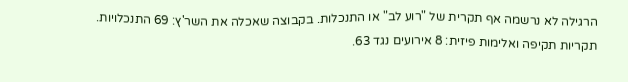הרגילה לא נרשמה אף תקרית של "רוע לב" או התנכלות. בקבוצה שאכלה את השר'ץ: 69 התנכלויות.
תקריות תקיפה ואלימות פיזית: 8 אירועים נגד 63.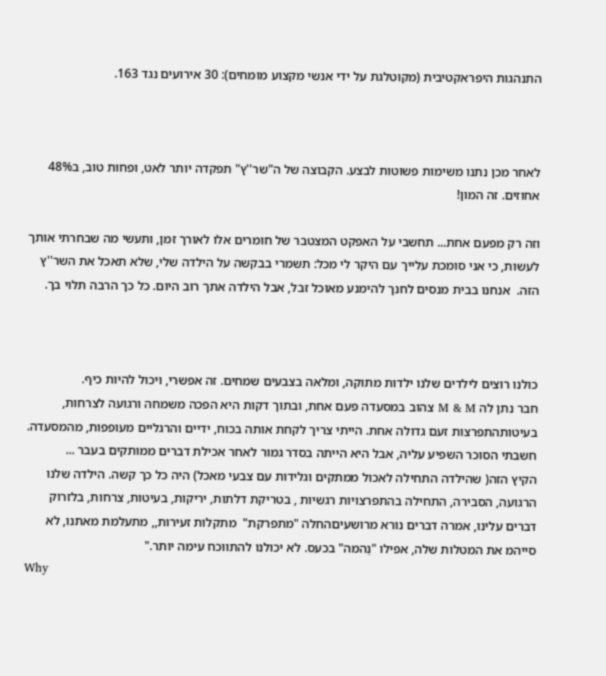התנהגות היפראקטיבית (מקוטלגת על ידי אנשי מקצוע מומחים): 30 אירועים נגד 163.



לאחר מכן נתנו משימות פשוטות לבצע. הקבוצה של ה"שר''ץ" תפקדה יותר לאט, ופחות טוב, ב48% אחוזים. זה המון!

וזה רק מפעם אחת... תחשבי על האפקט המצטבר של חומרים אלו לאורך זמן, ותעשי מה שבחרתי אותך לעשות, כי אני סומכת עלייך עם היקר לי מכל: תשמרי בבקשה על הילדה שלי, שלא תאכל את השר''ץ הזה.  אנחנו בבית מנסים לחנך להימנע מאוכל זבל, אבל הילדה אתך רוב היום. כל כך הרבה תלוי בך.



כולנו רוצים לילדים שלנו ילדות מתוקה, ומלאה בצבעים שמחים. זה אפשרי, ויכול להיות כיף.
חבר נתן לה M & M צהוב במסעדה פעם אחת, ובתוך דקות היא הפכה משמחה ורגועה לצרחות, בעיטותהתפרצות זעם גדולה אחת. הייתי צריך לקחת אותה בכוח, ידיים והרגליים מעופפות, מהמסעדה. חשבתי הסוכר השפיע עליה, אבל היא הייתה בסדר גמור לאחר אכילת דברים ממותקים בעבר ...
הקיץ הזה( שהילדה התחילה לאכול ממתקים וגלידות עם צבעי מאכל) היה כל כך קשה. הילדה שלנו הרגועה, הסבירה, התחילה בהתפרצויות רגשיות , בטריקת דלתות, יריקות, בעיטות, צרחות, בלזרוק דברים עלינו, אמרה דברים נורא מרושעיםהחלה "מתפרקת"  מתקלות זעירות,, מתעלמת מאתנו, לא סייהמ את המטלות שלה, אפילו "נַהמה" בכעס. לא יכולנו להתווכח עימה יותר."
Why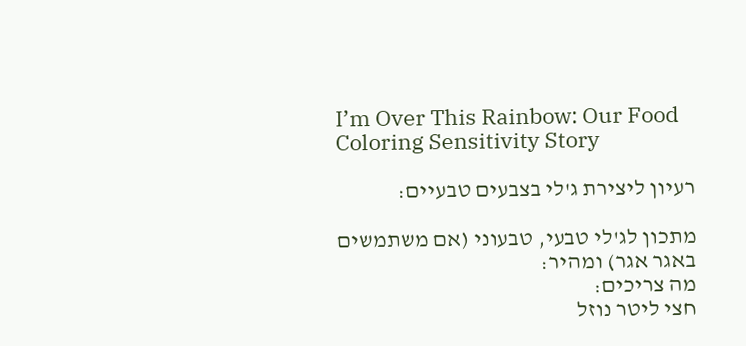I’m Over This Rainbow: Our Food Coloring Sensitivity Story

רעיון ליצירת ג'לי בצבעים טבעיים:

מתכון לג'לי טבעי, טבעוני (אם משתמשים באגר אגר) ומהיר:
מה צריכים:
חצי ליטר נוזל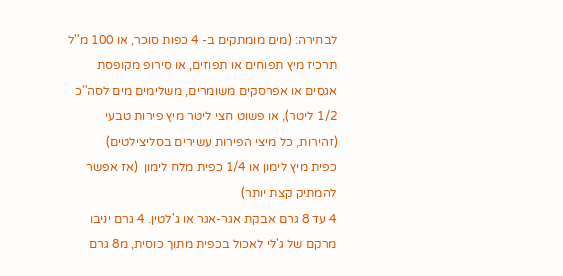לבחירה: (מים מומתקים ב- 4 כפות סוכר, או 100 מ''ל תרכיז מיץ תפוחים או תפוזים, או סירופ מקופסת אגסים או אפרסקים משומרים, משלימים מים לסה''כ 1/2 ליטר), או פשוט חצי ליטר מיץ פירות טבעי (זהירות, כל מיצי הפירות עשירים בסליצילטים)
כפית מיץ לימון או 1/4 כפית מלח לימון  (אז אפשר להמתיק קצת יותר)
4 עד 8 גרם אבקת אגר-אגר או ג'לטין. 4 גרם יניבו מרקם של ג'לי לאכול בכפית מתוך כוסית, מ8 גרם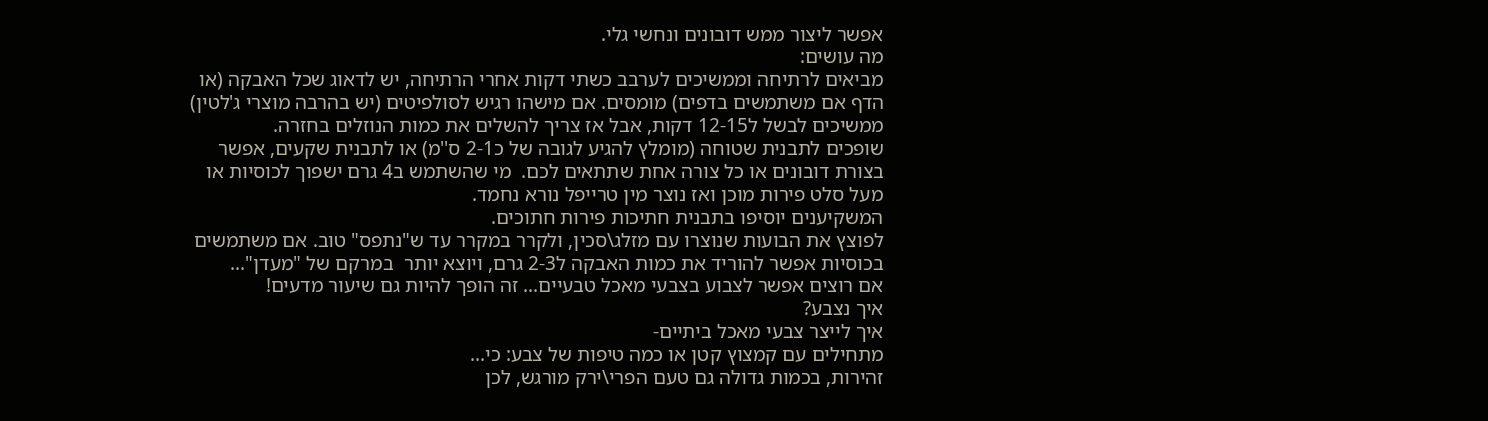אפשר ליצור ממש דובונים ונחשי גלי.
מה עושים:
מביאים לרתיחה וממשיכים לערבב כשתי דקות אחרי הרתיחה, יש לדאוג שכל האבקה (או הדף אם משתמשים בדפים) מומסים. אם מישהו רגיש לסולפיטים (יש בהרבה מוצרי ג'לטין) ממשיכים לבשל ל12-15 דקות, אבל אז צריך להשלים את כמות הנוזלים בחזרה.
שופכים לתבנית שטוחה (מומלץ להגיע לגובה של כ2-1 ס''מ) או לתבנית שקעים, אפשר בצורת דובונים או כל צורה אחת שתתאים לכם.  מי שהשתמש ב4 גרם ישפוך לכוסיות או מעל סלט פירות מוכן ואז נוצר מין טרייפל נורא נחמד.
המשקיענים יוסיפו בתבנית חתיכות פירות חתוכים.
לפוצץ את הבועות שנוצרו עם מזלג\סכין, ולקרר במקרר עד ש"נתפס" טוב. אם משתמשים בכוסיות אפשר להוריד את כמות האבקה ל2-3 גרם, ויוצא יותר  במרקם של "מעדן"...
אם רוצים אפשר לצבוע בצבעי מאכל טבעיים... זה הופך להיות גם שיעור מדעים!
איך נצבע?
איך לייצר צבעי מאכל ביתיים-
מתחילים עם קמצוץ קטן או כמה טיפות של צבע: כי...
זהירות, בכמות גדולה גם טעם הפרי\ירק מורגש, לכן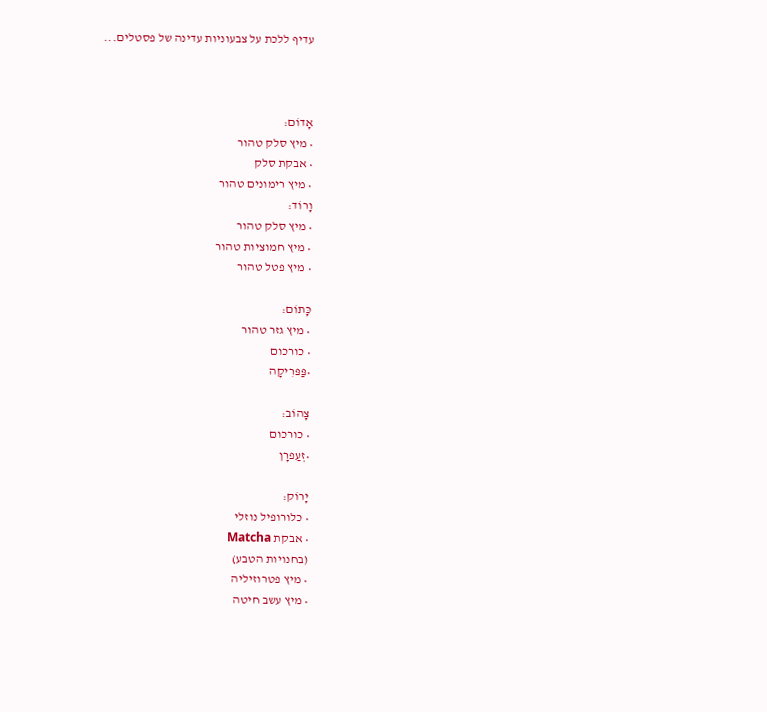עדיף ללכת על צבעוניות עדינה של פסטלים...



אָדוֹם:
• מיץ סלק טהור
• אבקת סלק
• מיץ רימונים טהור
וָרוֹד:
• מיץ סלק טהור
• מיץ חמוציות טהור
• מיץ פטל טהור

כָּתוֹם:
• מיץ גזר טהור
• כורכום
•פַּפּרִיקָה

צָהוֹב:
• כורכום
•זְעַפרָן

יָרוֹק:
• כלורופיל נוזלי
• אבקת Matcha
(בחנויות הטבע)
• מיץ פטרוזיליה
• מיץ עשב חיטה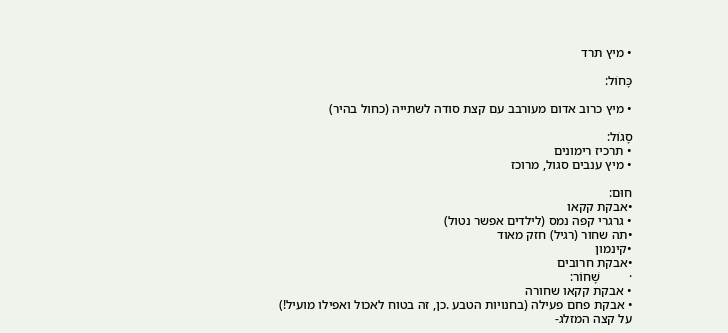• מיץ תרד

כָּחוֹל:

• מיץ כרוב אדום מעורבב עם קצת סודה לשתייה (כחול בהיר)

סָגוֹל:
• תרכיז רימונים
• מיץ ענבים סגול, מרוכז

חוּם:
•אבקת קקאו
• גרגרי קפה נמס (לילדים אפשר נטול)
•תה שחור (רגיל) חזק מאוד
•קינמון
•אבקת חרובים
·         שָׁחוֹר:
• אבקת קקאו שחורה
• אבקת פחם פעילה (בחנויות הטבע .כן, זה בטוח לאכול ואפילו מועיל!)
על קצה המזלג-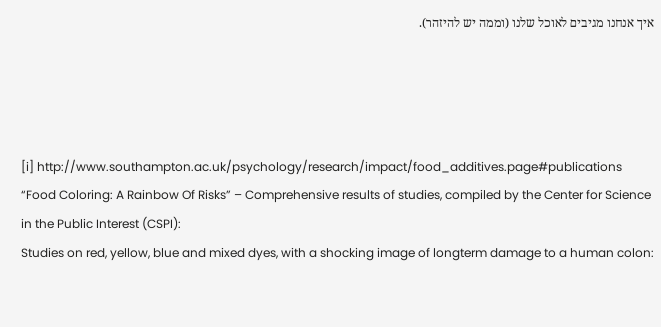איך אנחנו מגיבים לאוכל שלנו (וממה יש להיזהר).




[i] http://www.southampton.ac.uk/psychology/research/impact/food_additives.page#publications
“Food Coloring: A Rainbow Of Risks” – Comprehensive results of studies, compiled by the Center for Science in the Public Interest (CSPI):
Studies on red, yellow, blue and mixed dyes, with a shocking image of longterm damage to a human colon: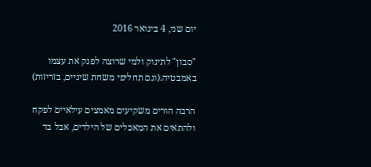יום שני, 4 בינואר 2016

"סבון" לתינוק ולמי שרוצה לפנק את עצמו באמבטיה.(וגם תחליפי משחת שיניים, בזריזות)

הרבה הורים משקיעים מאמצים עילאיים לפקח ולהתאים את המאכלים של הילדים, אבל בד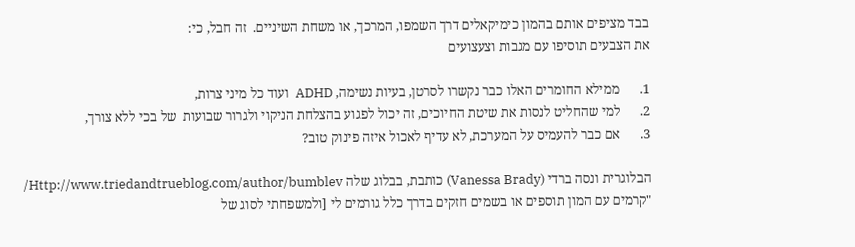בבד מציפים אותם בהמון כימיקאלים דרך השמפו, המרכך, או משחת השיניים.  זה חבל, כי:
את הצבעים תוסיפו עם מגבות וצעצועים

1.      ממילא החומרים האלו כבר נקשרו לסרטן, בעיות נשימה, ADHD  ועוד כל מיני צרות,
2.      למי שהחליט לנסות את שיטת החיוכים, זה יכול לפגוע בהצלחת הניקוי ולגרור שבועות  של בכי ללא צורך,
3.      אם כבר להעמיס על המערכת, לא עדיף לאכול איזה פינוק טוב?

הבלוגרית ונסה ברדי (Vanessa Brady) כותבת, בבלוג שלה Http://www.triedandtrueblog.com/author/bumblev/
"קרמים עם המון תוספים או בשמים חזקים בדרך כלל גורמים לי [ולמשפחתי לסוג של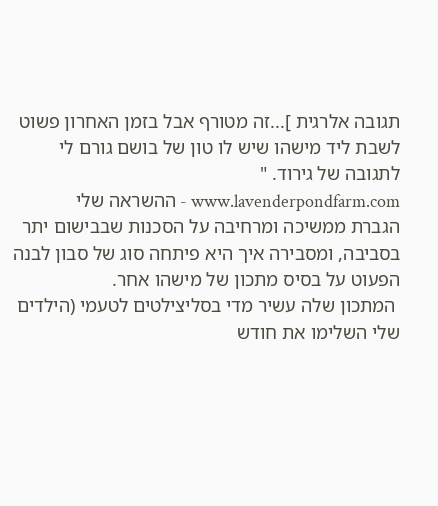תגובה אלרגית ]...זה מטורף אבל בזמן האחרון פשוט לשבת ליד מישהו שיש לו טון של בושם גורם לי לתגובה של גירוד. "
www.lavenderpondfarm.com - ההשראה שלי
הגברת ממשיכה ומרחיבה על הסכנות שבבישום יתר בסביבה, ומסבירה איך היא פיתחה סוג של סבון לבנה הפעוט על בסיס מתכון של מישהו אחר.
 המתכון שלה עשיר מדי בסליצילטים לטעמי (הילדים שלי השלימו את חודש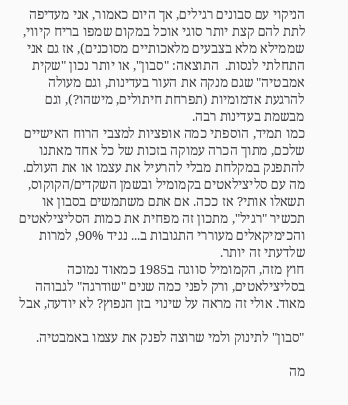הניקוי עם סבונים רגילים, אך היום כאמור, אני מעדיפה לתת להם קצת יותר סוגי אוכל במקום שמפו בריח קיווי, שממילא מלא בצבעים מלאכותיים מסוכנים), אז גם אני התחלתי לנסות.  התוצאה: "סבון", או יותר נכון "שקית אמבטיה" שגם מנקה את העור בעדינות, וגם מעולה להרגעת אדמומיות (תפרחת חיתולים, מישהו?), וגם מבשמת בעדינות רבה.
כמו תמיד, הוספתי כמה אופציות למצבי הרוח האישיים שלכם, מתוך הכרה עמוקה בזכות של כל אחד מאתנו להתפנק במקלחת מבלי להרעיל את עצמו או את העולם.
מה עם סליצילאטים בקמומיל ובשמן השקדים/הקוקוס, תשאלו אותי? אז ככה. אם אתם משתמשים בסבון או תכשיר "רגיל", מתכון זה מפחית את כמות הסליצילאטים והכימיקאלים מעוררי התגובות ב... נגיד 90%, למרות שלדעתי זה יותר.
חוץ מזה, הקמומיל סווגה ב1985 כמאוד נמוכה בסליצילאטים, ורק לפני כמה שנים "שודרגה" לגבוהה מאוד. אולי זה מראה על שינוי בזן הנפוץ? לא יודעה, אבל

"סבון" לתינוק ולמי שרוצה לפנק את עצמו באמבטיה.

מה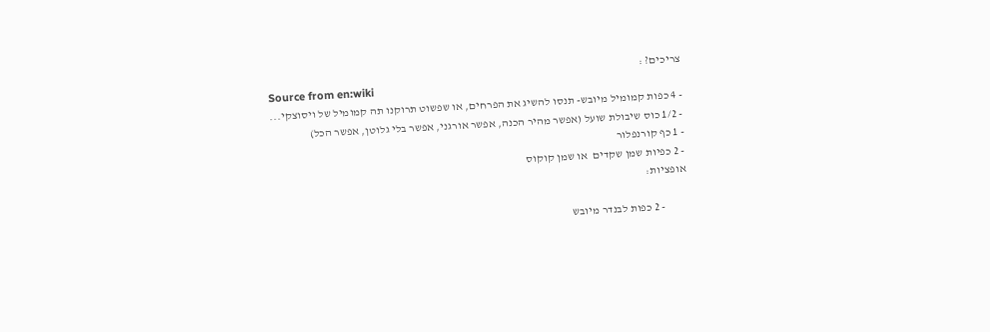צריכים? :
Source from en:wiki
- 4 כפות קמומיל מיובש- תנסו להשיג את הפרחים, או שפשוט תרוקנו תה קמומיל של ויסוצקי...
- 1/2 כוס שיבולת שועל (אפשר מהיר הכנה, אפשר אורגני, אפשר בלי גלוטן, אפשר הכל)
- 1 כף קורנפלור
- 2 כפיות שמן שקדים  או שמן קוקוס
אופציות:

          - 2 כפות לבנדר מיובש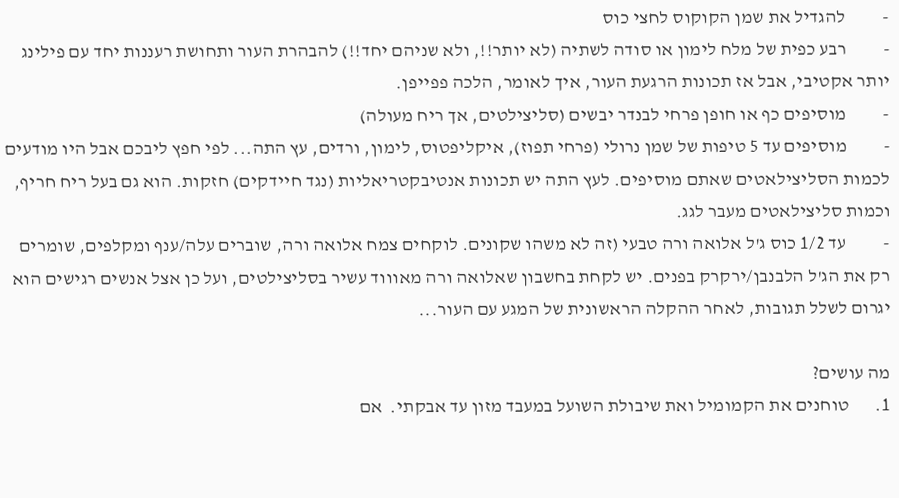-          להגדיל את שמן הקוקוס לחצי כוס
-          רבע כפית של מלח לימון או סודה לשתיה (לא יותר!!, ולא שניהם יחד!!) להבהרת העור ותחושת רעננות יחד עם פילינג יותר אקטיבי, אבל אז תכונות הרגעת העור, איך לאומר, הלכה פפייפן.
-          מוסיפים כף או חופן פרחי לבנדר יבשים (סליצילטים, אך ריח מעולה)
-          מוסיפים עד 5 טיפות של שמן נרולי (פרחי תפוז), איקליפטוס, לימון, ורדים, עץ התה... לפי חפץ ליבכם אבל היו מודעים לכמות הסליצילאטים שאתם מוסיפים. לעץ התה יש תכונות אנטיבקטריאליות (נגד חיידקים) חזקות. הוא גם בעל ריח חריף, וכמות סליצילאטים מעבר לגג.
-          עד 1/2 כוס ג'ל אלואה ורה טבעי (זה לא משהו שקונים. לוקחים צמח אלואה ורה, שוברים עלה/ענף ומקלפים, שומרים רק את הג'ל הלבנבן/ירקרק בפנים. יש לקחת בחשבון שאלואה ורה מאוווד עשיר בסליצילטים, ועל כן אצל אנשים רגישים הוא יגרום לשלל תגובות, לאחר ההקלה הראשונית של המגע עם העור...

מה עושים?
1.       טוחנים את הקמומיל ואת שיבולת השועל במעבד מזון עד אבקתי.  אם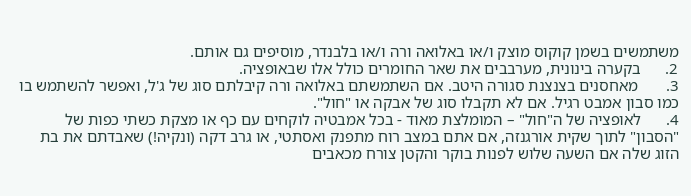משתמשים בשמן קוקוס מוצק ו/או באלואה ורה ו/או בלבנדר, מוסיפים גם אותם.
2.      בקערה בינונית, מערבבים את שאר החומרים כולל אלו שבאופציה.
3.       מאחסנים בצנצנת סגורה היטב. אם השתמשתם באלואה ורה קיבלתם סוג של ג'ל, ואפשר להשתמש בו כמו סבון אמבט רגיל. אם לא תקבלו סוג של אבקה או "חול".
4.      לאופציה של ה"חול" – המומלצת מאוד - בכל אמבטיה לוקחים עם כף או מצקת כשתי כפות של "הסבון" לתוך שקית אורגנזה, אם אתם במצב רוח מתפנק ואסתטי, או גרב דקה (ונקיה!) שאבדתם את בת הזוג שלה אם השעה שלוש לפנות בוקר והקטן צורח מכאבים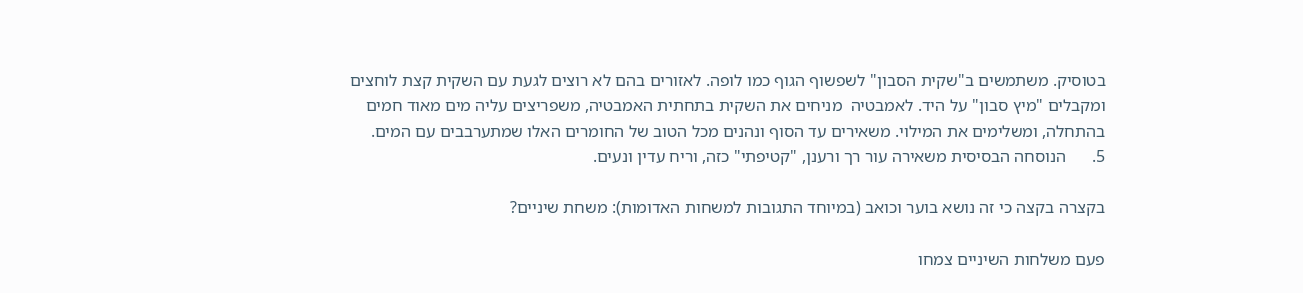בטוסיק. משתמשים ב"שקית הסבון" לשפשוף הגוף כמו לופה. לאזורים בהם לא רוצים לגעת עם השקית קצת לוחצים ומקבלים "מיץ סבון" על היד. לאמבטיה  מניחים את השקית בתחתית האמבטיה, משפריצים עליה מים מאוד חמים בהתחלה, ומשלימים את המילוי. משאירים עד הסוף ונהנים מכל הטוב של החומרים האלו שמתערבבים עם המים.
5.      הנוסחה הבסיסית משאירה עור רך ורענן, "קטיפתי" כזה, וריח עדין ונעים.

בקצרה בקצה כי זה נושא בוער וכואב (במיוחד התגובות למשחות האדומות): משחת שיניים?

פעם משלחות השיניים צמחו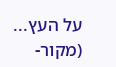על העץ... (מקור-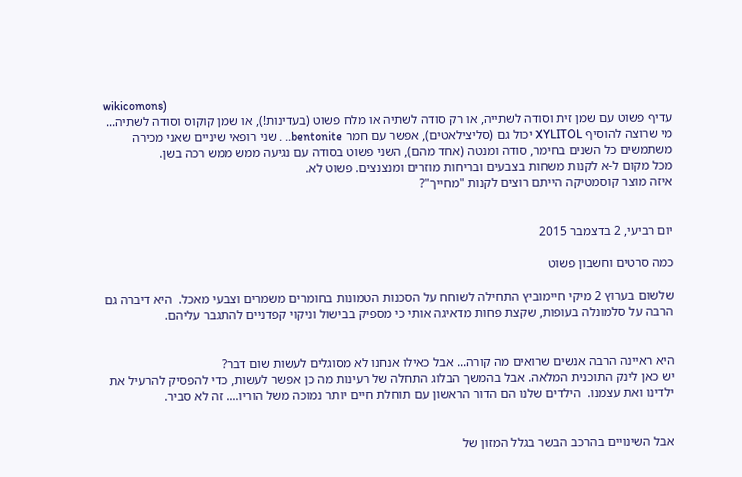wikicomons)
עדיף פשוט עם שמן זית וסודה לשתייה, או רק סודה לשתיה או מלח פשוט (בעדינות!), או שמן קוקוס וסודה לשתיה... מי שרוצה להוסיף XYLITOL יכול גם (סליצילאטים), אפשר עם חמר bentonite.. . שני רופאי שיניים שאני מכירה משתמשים כל השנים בחימר, סודה ומנטה (אחד מהם), השני פשוט בסודה עם נגיעה ממש ממש רכה בשן.
מכל מקום ל-א לקנות משחות בצבעים ובריחות מוזרים ומנצנצים. פשוט לא.
איזה מוצר קוסמטיקה הייתם רוצים לקנות "מחייך"?


יום רביעי, 2 בדצמבר 2015

כמה סרטים וחשבון פשוט

שלשום בערוץ 2 מיקי חיימוביץ התחילה לשוחח על הסכנות הטמונות בחומרים משמרים וצבעי מאכל.  היא דיברה גם הרבה על סלמונלה בעופות, שקצת פחות מדאיגה אותי כי מספיק בבישול וניקוי קפדניים להתגבר עליהם.


היא ראיינה הרבה אנשים שרואים מה קורה... אבל כאילו אנחנו לא מסוגלים לעשות שום דבר?
יש כאן לינק התוכנית המלאה. אבל בהמשך הבלוג התחלה של רעינות מה כן אפשר לעשות, כדי להפסיק להרעיל את ילדינו ואת עצמנו.  הילדים שלנו הם הדור הראשון עם תוחלת חיים יותר נמוכה משל הוריו.... זה לא סביר.


אבל השינויים בהרכב הבשר בגלל המזון של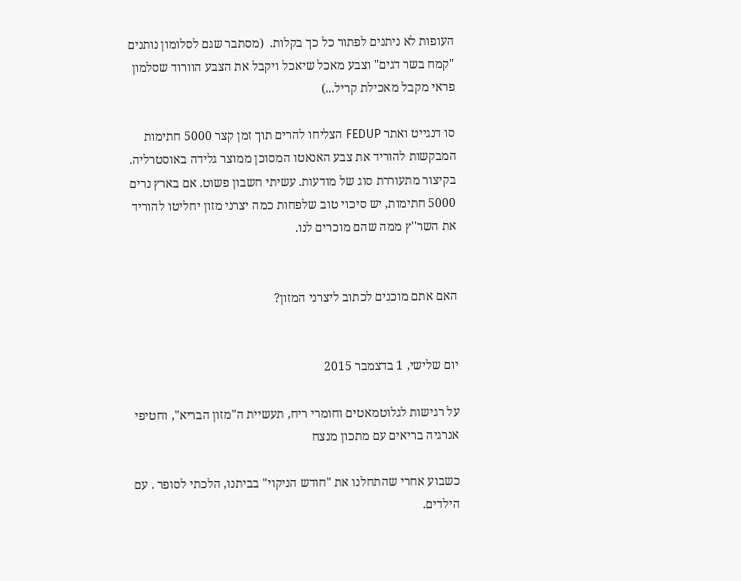העופות לא ניתנים לפתור כל כך בקלות.  (מסתבר שגם לסלומון נותנים "קמח בשר דגים" וצבע מאכל שיאכל ויקבל את הצבע הוורוד שסלמון פראי מקבל מאכילת קריל...)

סו דנגייט ואתר FEDUP הצליחו להרים תוך זמן קצר 5000 חתימות המבקשות להוריד את צבע האנאטו המסוכן ממוצר גלידה באוסטרליה.
בקיצור מתעוררת סוג של מודעות. עשיתי חשבון פשוט. אם בארץ נרים 5000 חתימות, יש סיכוי טוב שלפחות כמה יצרני מזון יחליטו להוריד את השר''ץ ממה שהם מוכרים לנו.


האם אתם מוכנים לכתוב ליצרני המזון?


יום שלישי, 1 בדצמבר 2015

על רגישות לגלוטמאטים וחומרי ריח, תעשיית ה"מזון הבריא", וחטיפי אנרגיה בריאים עם מתכון מנצח

כשבוע אחרי שהתחלנו את "חודש הניקוי" בביתנו, הלכתי לסופר . עם הילדים.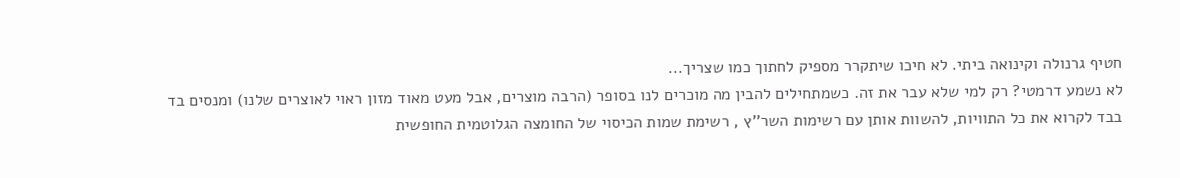חטיף גרנולה וקינואה ביתי. לא חיכו שיתקרר מספיק לחתוך כמו שצריך...
לא נשמע דרמטי? רק למי שלא עבר את זה. כשמתחילים להבין מה מוכרים לנו בסופר (הרבה מוצרים, אבל מעט מאוד מזון ראוי לאוצרים שלנו) ומנסים בד בבד לקרוא את כל התוויות, להשוות אותן עם רשימות השר''ץ , רשימת שמות הכיסוי של החומצה הגלוטמית החופשית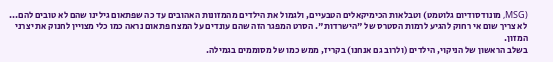(MSG, מונודסודיום גלוטמט) וטבלאות הכימיקאלים הטבעיים, ולגמול את הילדים מהמזונות האהובים עד כה שפתאום גילינו שהם לא טובים להם... לא צריך שום אי רחוק להגיע לרמות הסטרס של "הישרדות". הסרט המפגר הזה שהם עונדים על המצח פתאום נראה כמו כלי מצויין לחנוק את יצרני המזון.
בשלב הראשון של הניקוי, הילדים (ולרוב גם אנחנו) בקריז, ממש כמו של מסוממים בגמילה.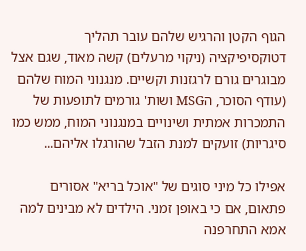הגוף הקטן והרגיש שלהם עובר תהליך דטוקסיפיקציה (ניקוי מרעלים) קשה מאוד, שגם אצל מבוגרים גורם לרגזנות וקשיים. מנגנוני המוח שלהם (עודף הסוכר, הMSG ושות' גורמים לתופעות של התמכרות אמתית ושינויים במנגנוני המוח, ממש כמו סיגריות) זועקים למנת הזבל שהורגלו אליהם...

אפילו כל מיני סוגים של "אוכל בריא" אסורים פתאום, אם כי באופן זמני. הילדים לא מבינים למה אמא התחרפנה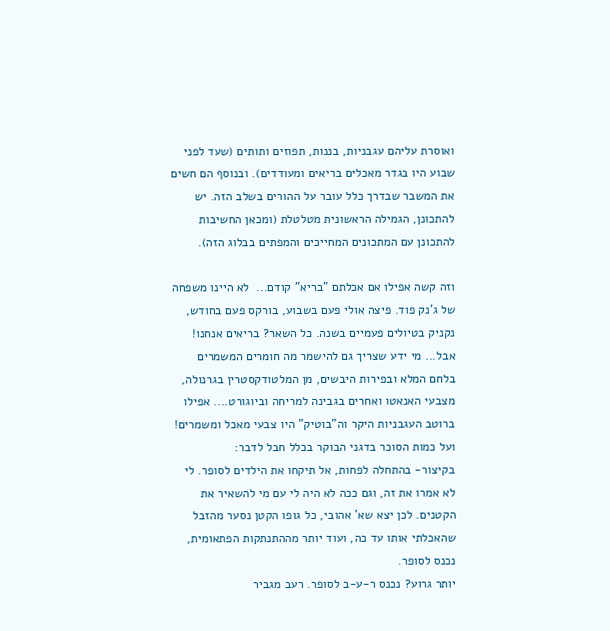ואוסרת עליהם עגבניות, בננות, תפוזים ותותים (שעד לפני שבוע היו בגדר מאכלים בריאים ומעודדים). ובנוסף הם חשים את המשבר שבדרך כלל עובר על ההורים בשלב הזה. יש להתכונן, הגמילה הראשונית מטלטלת (ומכאן החשיבות להתכונן עם המתכונים המחייכים והמפתים בבלוג הזה).

וזה קשה אפילו אם אכלתם "בריא" קודם...  לא היינו משפחה של ג'נק פוד. פיצה אולי פעם בשבוע, בורקס פעם בחודש, נקניק בטיולים פעמיים בשנה. כל השאר? בריאים אנחנו!  אבל... מי ידע שצריך גם להישמר מה חומרים המשמרים בלחם המלא ובפירות היבשים, מן המלטודקסטרין בגרנולה, מצבעי האנאטו ואחרים בגבינה למריחה וביוגורט.... אפילו ברוטב העגבניות היקר וה"בוטיק" היו צבעי מאכל ומשמרים! ועל כמות הסוכר בדגני הבוקר בכלל חבל לדבר:
בקיצור- בהתחלה לפחות, אל תיקחו את הילדים לסופר. לי לא אמרו את זה, וגם ככה לא היה לי עם מי להשאיר את הקטנים. לכן יצא שא' אהובי, כל גופו הקטן נסער מהזבל שהאכלתי אותו עד כה, ועוד יותר מההתנתקות הפתאומית, נכנס לסופר.
יותר גרוע? נכנס ר-ע-ב לסופר. רעב מגביר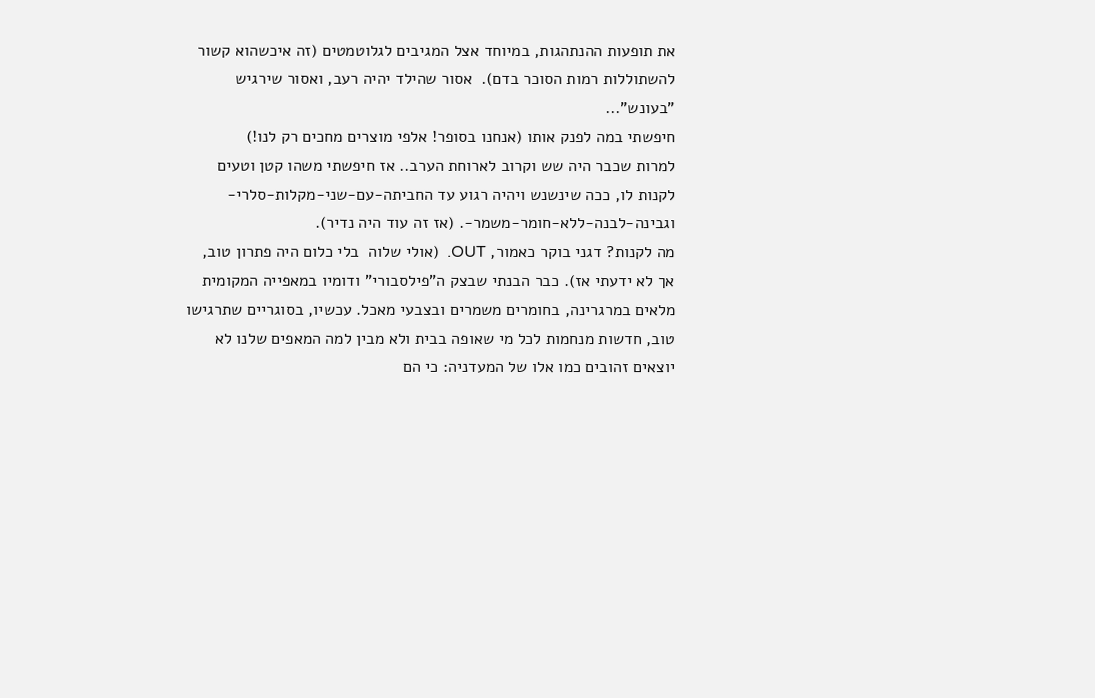את תופעות ההנתהגות, במיוחד אצל המגיבים לגלוטמטים (זה איכשהוא קשור להשתוללות רמות הסוכר בדם).  אסור שהילד יהיה רעב, ואסור שירגיש "בעונש"...
חיפשתי במה לפנק אותו (אנחנו בסופר! אלפי מוצרים מחכים רק לנו!)
למרות שכבר היה שש וקרוב לארוחת הערב.. אז חיפשתי משהו קטן וטעים לקנות לו, ככה שינשנש ויהיה רגוע עד החביתה-עם-שני-מקלות-סלרי-וגבינה-לבנה-ללא-חומר-משמר-. (אז זה עוד היה נדיר).
מה לקנות? דגני בוקר כאמור, OUT.  (אולי שלוה  בלי כלום היה פתרון טוב, אך לא ידעתי אז). כבר הבנתי שבצק ה"פילסבורי" ודומיו במאפייה המקומית מלאים במרגרינה, בחומרים משמרים ובצבעי מאכל. עכשיו, בסוגריים שתרגישו טוב, חדשות מנחמות לכל מי שאופה בבית ולא מבין למה המאפים שלנו לא יוצאים זהובים כמו אלו של המעדניה: כי הם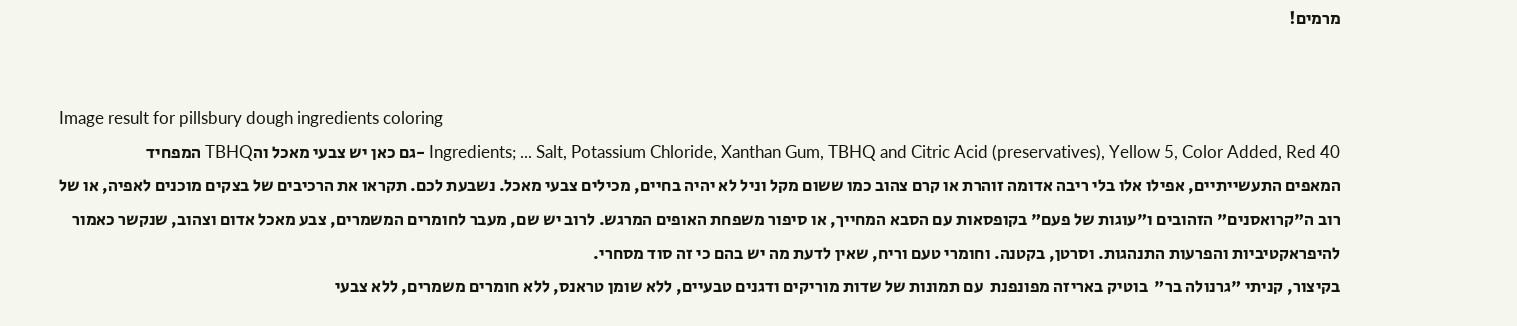מרמים!


Image result for pillsbury dough ingredients coloring
Ingredients; ... Salt, Potassium Chloride, Xanthan Gum, TBHQ and Citric Acid (preservatives), Yellow 5, Color Added, Red 40 -גם כאן יש צבעי מאכל והTBHQ המפחיד
המאפים התעשייתיים, אפילו אלו בלי ריבה אדומה זוהרת או קרם צהוב כמו ששום מקל וניל לא יהיה בחיים, מכילים צבעי מאכל. נשבעת לכם. תקראו את הרכיבים של בצקים מוכנים לאפיה, או של רוב ה"קרואסנים" הזהובים ו"עוגות של פעם" בקופסאות עם הסבא המחייך, או סיפור משפחת האופים המרגש. לרוב יש שם, מעבר לחומרים המשמרים, צבע מאכל אדום וצהוב, שנקשר כאמור להיפראקטיביות והפרעות התנהגות. וסרטן, בקטנה. וחומרי טעם וריח, שאין לדעת מה יש בהם כי זה סוד מסחרי.
בקיצור, קניתי "גרנולה בר"  בוטיק באריזה מפונפנת  עם תמונות של שדות מוריקים ודגנים טבעיים, ללא שומן טראנס, ללא חומרים משמרים, ללא צבעי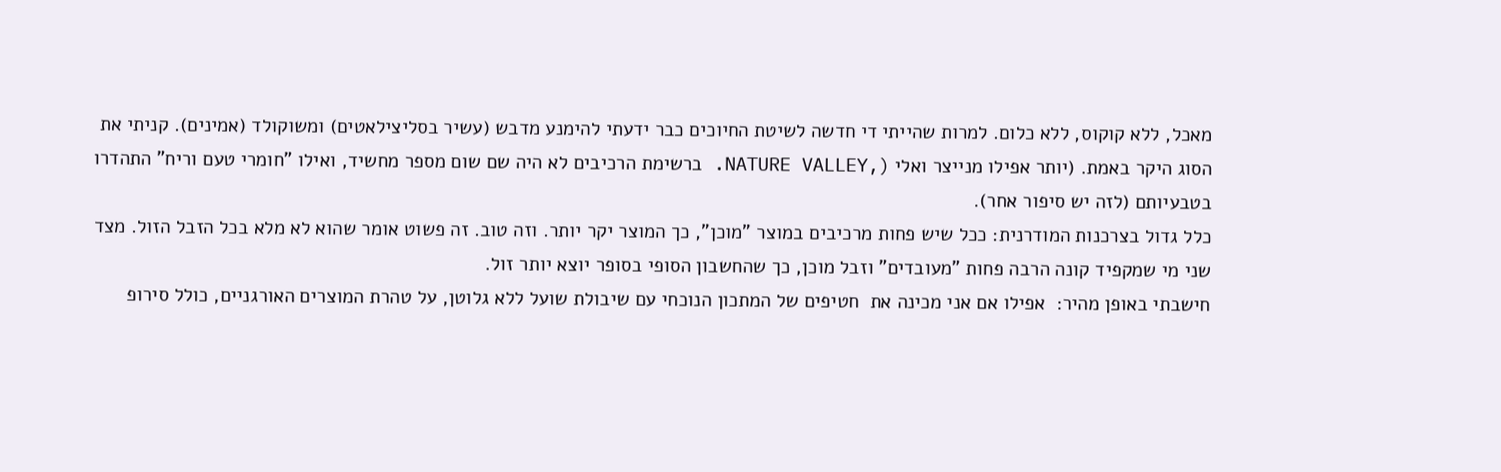מאכל, ללא קוקוס, ללא כלום. למרות שהייתי די חדשה לשיטת החיוכים כבר ידעתי להימנע מדבש (עשיר בסליצילאטים) ומשוקולד (אמינים). קניתי את הסוג היקר באמת. (יותר אפילו מנייצר ואלי (,NATURE VALLEY. ברשימת הרכיבים לא היה שם שום מספר מחשיד, ואילו "חומרי טעם וריח" התהדרו בטבעיותם (לזה יש סיפור אחר).
כלל גדול בצרכנות המודרנית: ככל שיש פחות מרכיבים במוצר "מוכן", כך המוצר יקר יותר. וזה טוב. זה פשוט אומר שהוא לא מלא בכל הזבל הזול. מצד שני מי שמקפיד קונה הרבה פחות "מעובדים" וזבל מוכן, כך שהחשבון הסופי בסופר יוצא יותר זול.
חישבתי באופן מהיר:  אפילו אם אני מכינה את  חטיפים של המתכון הנוכחי עם שיבולת שועל ללא גלוטן, על טהרת המוצרים האורגניים, כולל סירופ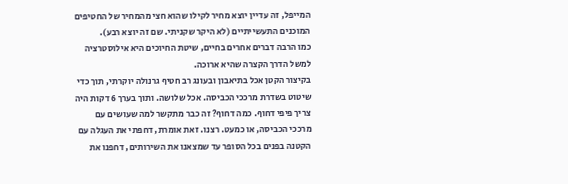המייפל, זה עדיין יוצא מחיר לקילו שהוא חצי מהמחיר של החטיפים המוכנים התעשייתיים (לא היקר שקניתי. שם זה יוצא רבע).
כמו הרבה דברים אחרים בחיים, שיטת החיוכים היא אילוסטרציה למשל הדרך הקצרה שהיא ארוכה.
בקיצור הקטן אכל בתיאבון ובעונג רב חטיף גרנולה יוקרתי, תוך כדי שיטוט בשדרת מרככי הכביסה. אכל שלושה. ותוך בערך 6 דקות היה צריך פיפי דחוף. כמה דחוף? זה כבר מתקשר למה שעושים עם מרככי הכביסה, או כמעט. רצנו. זאת אומרת, דחפתי את העגלה עם הקטנה בפנים בכל הסופר עד שמצאנו את השירותים, דחפנו את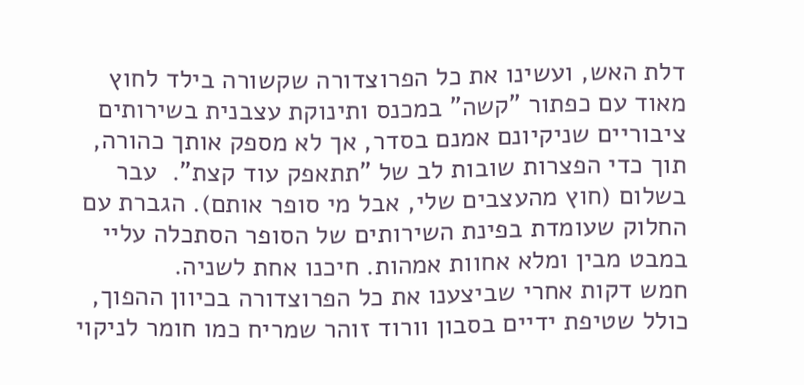דלת האש, ועשינו את כל הפרוצדורה שקשורה בילד לחוץ מאוד עם כפתור "קשה" במכנס ותינוקת עצבנית בשירותים ציבוריים שניקיונם אמנם בסדר, אך לא מספק אותך כהורה, תוך כדי הפצרות שובות לב של "תתאפק עוד קצת".  עבר בשלום (חוץ מהעצבים שלי, אבל מי סופר אותם). הגברת עם החלוק שעומדת בפינת השירותים של הסופר הסתכלה עליי במבט מבין ומלא אחוות אמהות. חיכנו אחת לשניה.
חמש דקות אחרי שביצענו את כל הפרוצדורה בכיוון ההפוך, כולל שטיפת ידיים בסבון וורוד זוהר שמריח כמו חומר לניקוי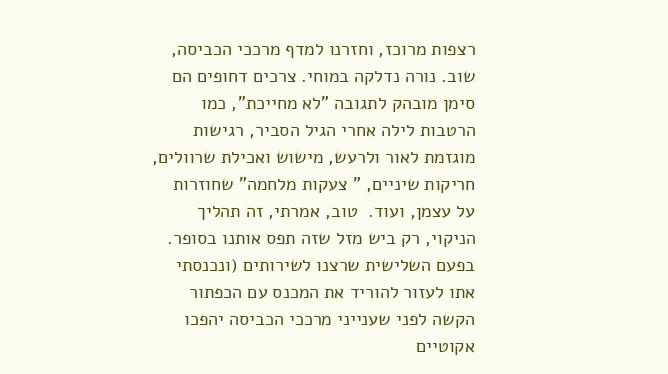רצפות מרוכז, וחזרנו למדף מרככי הכביסה, שוב. נורה נדלקה במוחי. צרכים דחופים הם סימן מובהק לתגובה "לא מחייכת", כמו הרטבות לילה אחרי הגיל הסביר, רגישות מוגזמת לאור ולרעש, מישוש ואכילת שרוולים, חריקות שיניים, " צעקות מלחמה" שחוזרות על עצמן, ועוד.  טוב, אמרתי, זה תהליך הניקוי, רק ביש מזל שזה תפס אותנו בסופר.
בפעם השלישית שרצנו לשירותים (ונכנסתי אתו לעזור להוריד את המכנס עם הכפתור הקשה לפני שענייני מרככי הכביסה יהפכו אקוטיים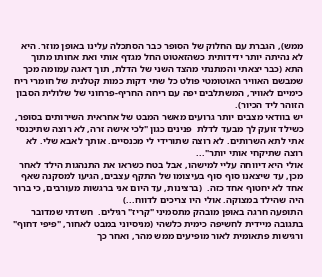ממש), הגברת עם החלוק של הסופר כבר הסתכלה עלינו באופן מוזר. היא לא נהיתה יותר ידידותית כשהזאטוט החל מגדף אותי ואת אחותו מתוך התא (כבר יצאתי והמתנתי מהצד השני של הדלת, תוך דאגה עמומה מכך שמבשם האוויר האוטומטי פולט כל שתי דקות כמות קטלנית של חומרי ריח כימיים לאוויר, המשתלבים יפה עם ריחה החריף-פרחוני של שלולית הסבון הזוהר ליד הכיור).
יש בוודאי מצבים יותר גרועים מאשר המבט של אחראית השירותים בסופר, כשילד זועק לך מבעד לדלת  פנינים כגון "לכי אישה זרה, לא רוצה שתיכנסי אתי לתא השרותים. לא רוצה שתורידי לי מכנסיים. אותך לאבא שלי. לא רוצה שתיקחי אותי יותר"...
אולי היא דיווחה עליי למישהו, אבל בטח כשראו את התנהגות הילד לאחר מכן, עד שיצאנו סוף סוף בעיצומו של התקף עצבים, הגיעו למסקנה שאף אחד לא יחטוף אחד כזה.  (ברצינות, עד היום אני ברגשות מעורבים, כי ברור היה שהילד במצוקה. אולי היו צריכים לדווח...)
התופעה חרגה באופן מובהק מתסמיני "קריז" רגילים.  חשדתי שמדובר בתגובה מיידית לחשיפה כימית כלשהי (מניסיוני במבט לאחור, "פיפי דחוף" ורגישות פתאומית לאור מופיעים ממש מהר, ואחר כך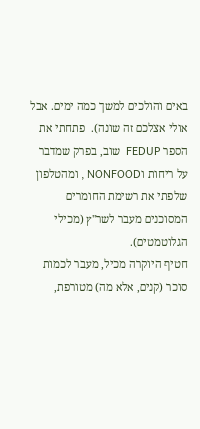באים והולכים למשך כמה ימים. אבל אולי אצלכם זה שונה).  פתחתי את הספר FEDUP  שוב, בפרק שמדבר על ריחות וNONFOOD , ומהטלפון שלפתי את רשימת החומרים המסוכנים מעבר לשר''ץ (מכילי הגלוטמטים).
חטיף היוקרה מכיל, מעבר לכמות סוכר (קנים, אלא מה) מטורפת,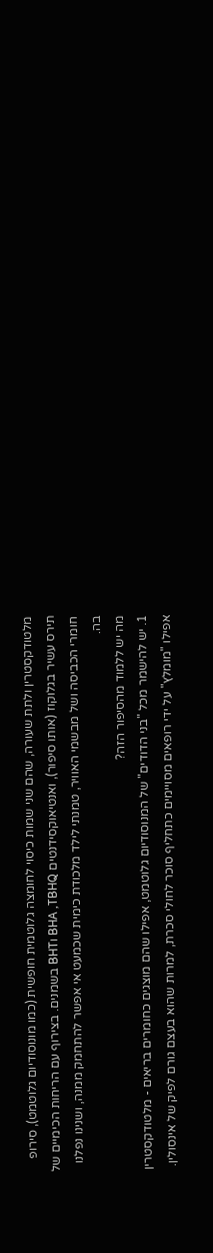מלטודקסטרין ולתת שעורה, שהם שני שמות כיסוי לחומצה גלוטמית חופשית (כמו מונוסודיום גלוטמט), סירופ תירס עשיר בגלוקוז (אותו סיפור), ואנטיאוקסידנטים BHA ,TBHQ וBHT בשמנים. בצירוף עם הריחות הכימיים של חומרי הכביסה ושל מבשמי האוויר, טמנתי לילד מלכודת כימית שכמעט אי אפשר להתחמק ממנה, ושנינו נפלנו בה.
מה יש ללמוד מהסיפור הזה?
1. יש להישמר מכל "בני הדודים" של המנוסודיום גלוטמט, אפילו שהם מוצגים כחומרים בריאים - מלטודקסטרין אפילו "מומלץ" על ידי רופאים מסויימים כתחליף סוכר לחולי סכרת, למרות שהוא בעצם גורם לפיק של אינסולין.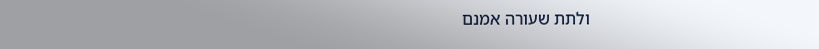ולתת שעורה אמנם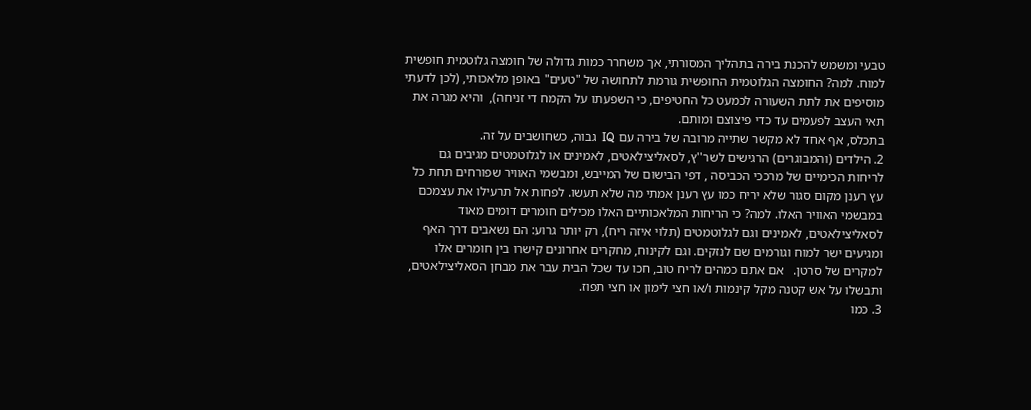טבעי ומשמש להכנת בירה בתהליך המסורתי, אך משחרר כמות גדולה של חומצה גלוטמית חופשית למוח. למה? החומצה הגלוטמית החופשית גורמת לתחושה של "טעים" באופן מלאכותי, (לכן לדעתי מוסיפים את לתת השעורה לכמעט כל החטיפים, כי השפעתו על הקמח די זניחה),  והיא מגרה את תאי העצב לפעמים עד כדי פיצוצם ומותם.
בתכלס, אף אחד לא מקשר שתייה מרובה של בירה עם IQ  גבוה, כשחושבים על זה.
2. הילדים (והמבוגרים) הרגישים לשר''ץ, לסאליצילאטים, לאמינים או לגלוטמטים מגיבים גם לריחות הכימיים של מרככי הכביסה , דפי הבישום של המייבש, ומבשמי האוויר שפורחים תחת כל עץ רענן מקום סגור שלא יריח כמו עץ רענן אמתי מה שלא תעשו. לפחות אל תרעילו את עצמכם במבשמי האוויר האלו. למה? כי הריחות המלאכותיים האלו מכילים חומרים דומים מאוד לסאליצילאטים, לאמינים וגם לגלוטמטים (תלוי איזה ריח), רק יותר גרוע: הם נשאבים דרך האף ומגיעים ישר למוח וגורמים שם לנזקים. וגם לקינוח, מחקרים אחרונים קישרו בין חומרים אלו למקרים של סרטן.   אם אתם כמהים לריח טוב, חכו עד שכל הבית עבר את מבחן הסאליצילאטים, ותבשלו על אש קטנה מקל קינמות ו/או חצי לימון או חצי תפוז.
3. כמו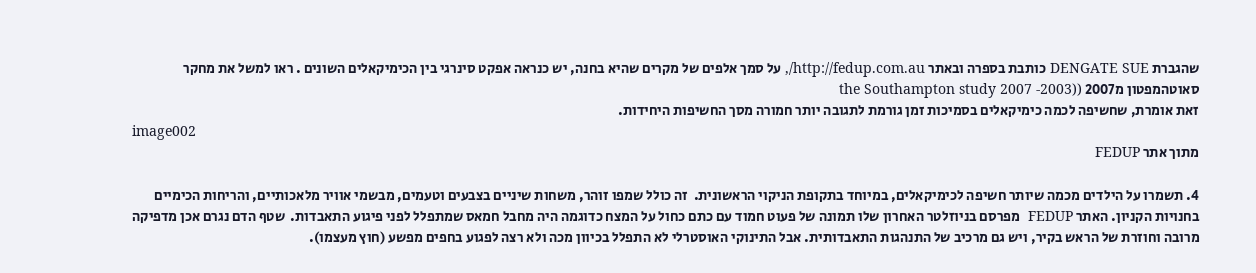שהגברת DENGATE SUE כותבת בספרה ובאתר http://fedup.com.au/, על סמך אלפים של מקרים שהיא בחנה, יש כנראה אפקט סינרגי בין הכימיקאלים השונים . ראו למשל את מחקר סאוטהמפטון מ2007 ((the Southampton study 2007 -2003
זאת אומרת, שחשיפה לכמה כימיקאלים בסמיכות זמן גורמת לתגובה יותר חמורה מסך החשיפות היחידות.
image002
מתוך אתר FEDUP

4. תשמרו על הילדים מכמה שיותר חשיפה לכימיקאלים, במיוחד בתקופת הניקוי הראשונית.  זה כולל שמפו זוהר, משחות שיניים בצבעים וטעמים, מבשמי אוויר מלאכותיים, והריחות הכימיים בחנויות הקניון. האתר FEDUP  מפרסם בניוזלטר האחרון שלו תמונה של פעוט חמוד עם כתם כחול על המצח כדוגמה היה מחבל חמאס שמתפלל לפני פיגוע התאבדות.  שטף הדם נגרם אכן מדפיקה מרובה וחוזרת של הראש בקיר, ויש גם מרכיב של התנהגות התאבדותית. אבל התינוקי האוסטרלי לא התפלל בכיוון מכה ולא רצה לפגוע בחפים מפשע (חוץ מעצמו).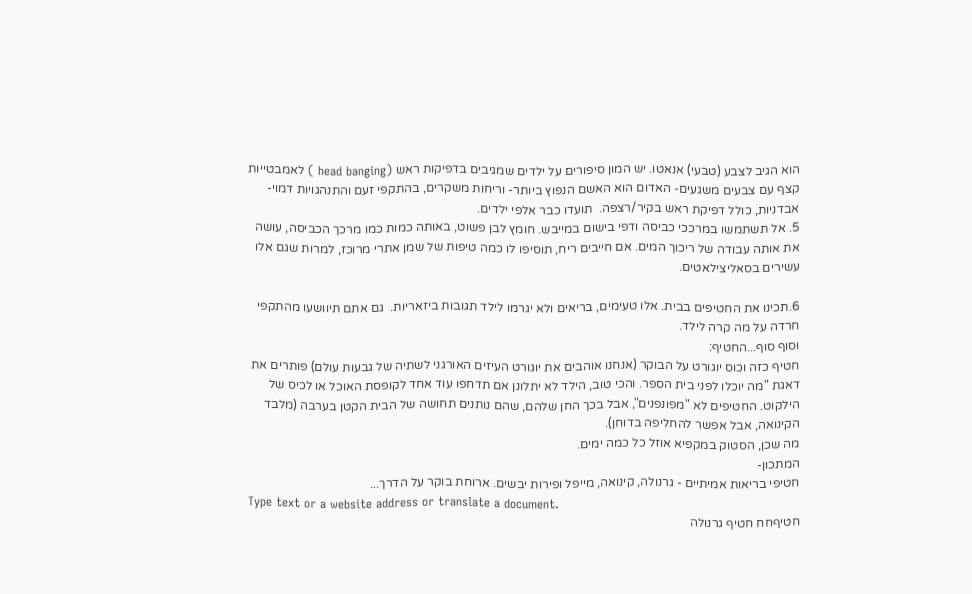הוא הגיב לצבע (טבעי) אנאטו. יש המון סיפורים על ילדים שמגיבים בדפיקות ראש (head banging ) לאמבטייות קצף עם צבעים משגעים- האדום הוא האשם הנפוץ ביותר- וריחות משקרים, בהתקפי זעם והתנהגויות דמוי-אבדניות, כולל דפיקת ראש בקיר/רצפה.  תועדו כבר אלפי ילדים.
5. אל תשתמשו במרככי כביסה ודפי בישום במייבש. חומץ לבן פשוט, באותה כמות כמו מרכך הכביסה, עושה את אותה עבודה של ריכוך המים. אם חייבים ריח, תוסיפו לו כמה טיפות של שמן אתרי מרוכז, למרות שגם אלו עשירים בסאליצילאטים.

6.תכינו את החטיפים בבית. אלו טעימים, בריאים ולא יגרמו לילד תגובות ביזאריות.  גם אתם תיוושעו מהתקפי חרדה על מה קרה לילד.
וסוף סוף...החטיף:
חטיף כזה וכוס יוגורט על הבוקר (אנחנו אוהבים את יוגורט העיזים האורגני לשתיה של גבעות עולם) פותרים את דאגת "מה יוכלו לפני בית הספר. והכי טוב, הילד לא יתלונן אם תדחפו עוד אחד לקופסת האוכל או לכיס של הילקוט. החטיפים לא "מפונפנים", אבל בכך החן שלהם, שהם נותנים תחושה של הבית הקטן בערבה (מלבד הקינואה, אבל אפשר להחליפה בדוחן).
מה שכן, הסטוק במקפיא אוזל כל כמה ימים.
המתכון-
חטיפי בריאות אמיתיים - גרנולה, קינואה, מייפל ופירות יבשים. ארוחת בוקר על הדרך...
Type text or a website address or translate a document.
חטיףחח חטיף גרנולה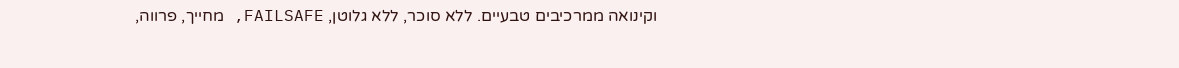וקינואה ממרכיבים טבעיים. ללא סוכר, ללא גלוטן, FAILSAFE, מחייך, פרווה,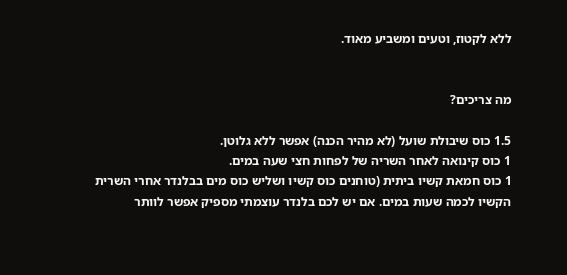ללא לקטוז, וטעים ומשביע מאוד.


מה צריכים?

1.5 כוס שיבולת שועל (לא מהיר הכנה) אפשר ללא גלוטן.
1 כוס קינואה לאחר השריה של לפחות חצי שעה במים.
1 כוס חמאת קשיו ביתית (טוחנים כוס קשיו ושליש כוס מים בבלנדר אחרי השרית הקשיו לכמה שעות במים. אם יש לכם בלנדר עוצמתי מספיק אפשר לוותר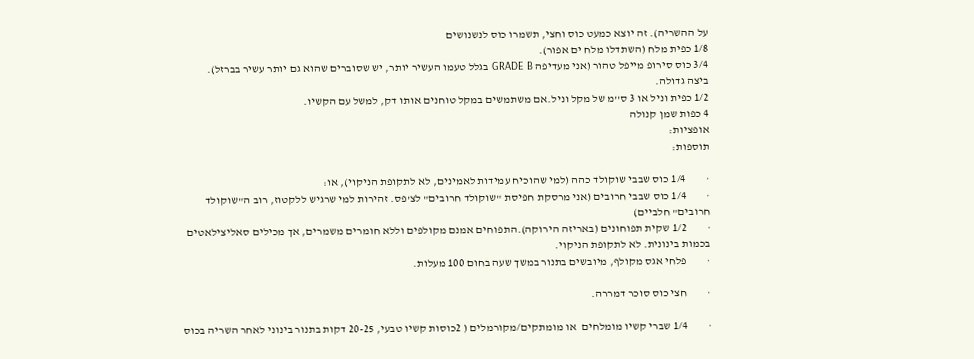על ההשריה). זה יוצא כמעט כוס וחצי, תשמרו כוס לנשנושים
1/8 כפית מלח (השתדלו מלח ים אפור).
3/4 כוס סירופ מייפל טהור (אני מעדיפה GRADE B בגלל טעמו העשיר יותר, יש שסוברים שהוא גם יותר עשיר בברזל).
ביצה גדולה.
1/2 כפית וניל או 3 ס''מ של מקל וניל.אם משתמשים במקל טוחנים אותו דק, למשל עם הקשיו.
4 כפות שמן קנולה
אופציות:
תוספות:

·         1/4 כוס שבבי שוקולד כהה (למי שהוכיח עמידות לאמינים, לא לתקופת הניקוי), או:
·         1/4 כוס שבבי חרובים (אני מרסקת חפיסת "שוקולד חרובים" לצ'פס. זהירות למי שרגיש ללקטוז, רוב ה"שוקולד חרובים" חלביים)
·         1/2 שקית תפוחונים (באריזה הירוקה).התפוחים אמנם מקולפים וללא חומרים משמרים, אך מכילים סאליצילאטים בכמות בינונית. לא לתקופת הניקוי.
·         פלחי אגס מקולף, מיובשים בתנור במשך שעה בחום 100 מעלות.

·         חצי כוס סוכר דמררה.

·         1/4 שברי קשיו מומלחים  או מומתקים/מקורמלים ( 2כוסות קשיו טבעי, 20-25 דקות בתנור בינוני לאחר השריה בכוס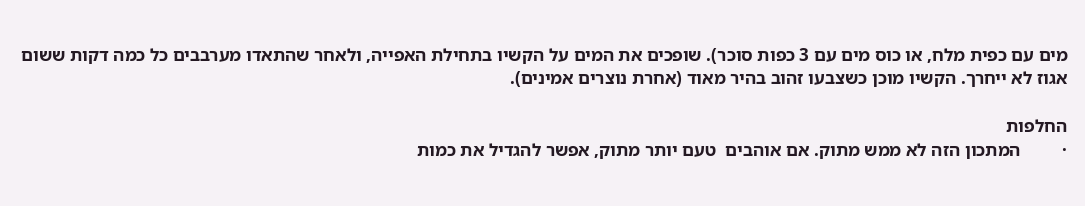מים עם כפית מלח, או כוס מים עם 3 כפות סוכר). שופכים את המים על הקשיו בתחילת האפייה, ולאחר שהתאדו מערבבים כל כמה דקות ששום אגוז לא ייחרך. הקשיו מוכן כשצבעו זהוב בהיר מאוד (אחרת נוצרים אמינים).

החלפות
·         המתכון הזה לא ממש מתוק. אם אוהבים  טעם יותר מתוק, אפשר להגדיל את כמות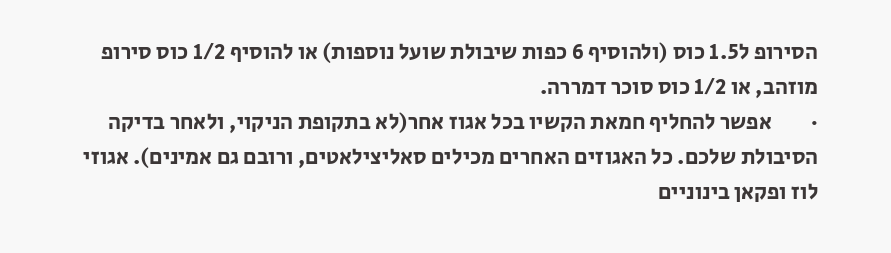הסירופ ל1.5 כוס (ולהוסיף 6 כפות שיבולת שועל נוספות) או להוסיף 1/2 כוס סירופ מוזהב, או 1/2 כוס סוכר דמררה.
·         אפשר להחליף חמאת הקשיו בכל אגוז אחר(לא בתקופת הניקוי, ולאחר בדיקה הסיבולת שלכם. כל האגוזים האחרים מכילים סאליצילאטים, ורובם גם אמינים). אגוזי לוז ופקאן בינוניים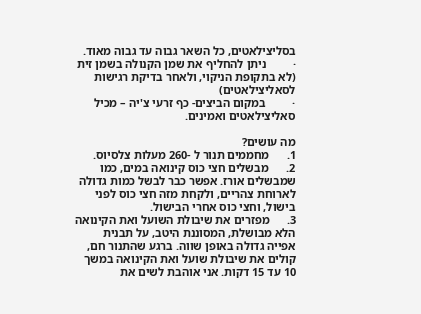בסליצילאטים, כל השאר גבוה עד גבוה מאוד.
·         ניתן להחליף את שמן הקנולה בשמן זית (לא בתקופת הניקוי, ולאחר בדיקת רגישות לסאליצילאטים)
·         במקום הביצים- כף זרעי צ'יה – מכיל סאליצילאטים ואמינים.

מה עושים?
1.      מחממים תנור ל -260 מעלות צלסיוס.
2.      מבשלים חצי כוס קינואה במים, כמו שמבשלים אורז. אפשר כבר לבשל כמות גדולה לארוחת צהריים, ולקחת מזה חצי כוס לפני בישול, וחצי כוס אחרי הבישול.
3.      מפזרים את שיבולת השועל ואת הקינואה הלא מבושלת, המסוננת היטב, על תבנית אפייה גדולה באופן שווה. ברגע שהתנור חם, קולים את שיבולת שועל ואת הקינואה במשך 10 עד 15 דקות. אני אוהבת לשים את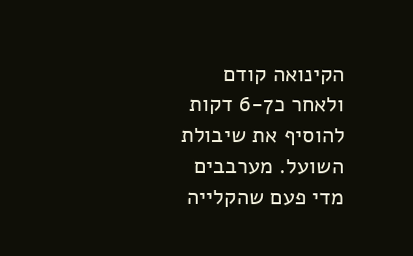הקינואה קודם ולאחר כ6-7 דקות להוסיף את שיבולת השועל. מערבבים מדי פעם שהקלייה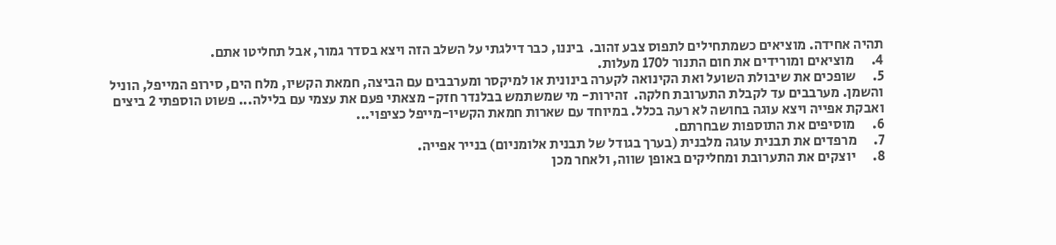תהיה אחידה. מוציאים כשמתחילים לתפוס צבע זהוב.  ביננו, כבר דילגתי על השלב הזה ויצא בסדר גמור, אבל תחליטו אתם.
4.      מוציאים ומורידים את חום התנור ל170 מעלות.
5.      שופכים את שיבולת השועל ואת הקינואה לקערה בינונית או למיקסר ומערבבים עם הביצה, חמאת הקשיו, מלח הים, סירופ המייפל, הוניל והשמן. מערבבים עד לקבלת התערובת חלקה.  זהירות- מי שמשתמש בבלנדר חזק- מצאתי פעם את עצמי עם בלילה... פשוט הוספתי 2 ביצים ואבקת אפייה ויצא עוגה בחושה לא רעה בכלל. במיוחד עם שארות חמאת הקשיו-מייפל כציפוי...
6.      מוסיפים את התוספות שבחרתם.
7.      מרפדים את תבנית עוגה מלבנית (בערך בגודל של תבנית אלומניום) בנייר אפייה.
8.      יוצקים את התערובת ומחליקים באופן שווה, ולאחר מכן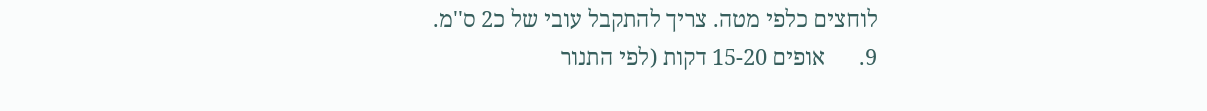לוחצים כלפי מטה. צריך להתקבל עובי של כ2 ס''מ.
9.      אופים 15-20 דקות (לפי התנור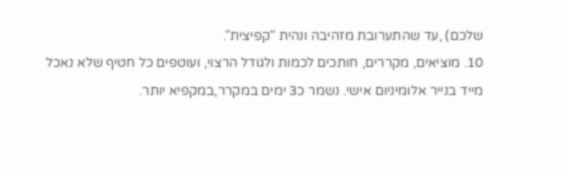שלכם) ,עד שהתערובת מזהיבה ונהית "קפיצית".
10. מוציאים, מקררים, חותכים לכמות ולגודל הרצוי, ועוטפים כל חטיף שלא נאכל מייד בנייר אלומיניום אישי. נשמר כ3 ימים במקרר,במקפיא יותר.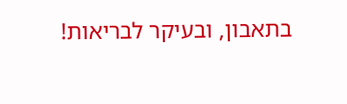בתאבון, ובעיקר לבריאות!